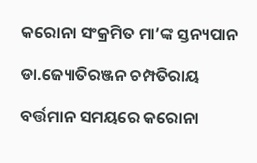କରୋନା ସଂକ୍ରମିତ ମା’ଙ୍କ ସ୍ତନ୍ୟପାନ

ଡା.ଜ୍ୟୋତିରଞ୍ଜନ ଚମ୍ପତିରାୟ

ବର୍ତ୍ତମାନ ସମୟରେ କରୋନା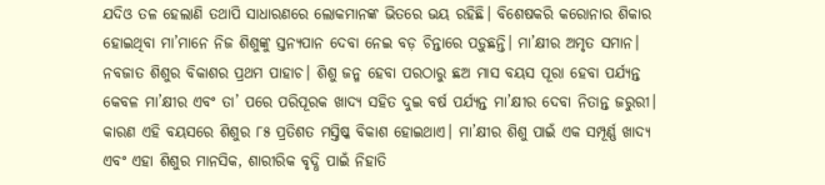ଯଦିଓ ତଳ ହେଲାଣି ତଥାପି ସାଧାରଣରେ ଲୋକମାନଙ୍କ ଭିତରେ ଭୟ ରହିଛି। ବିଶେଷକରି କରୋନାର ଶିକାର ହୋଇଥିବା ମା’ମାନେ ନିଜ ଶିଶୁଙ୍କୁ ସ୍ତନ୍ୟପାନ ଦେବା ନେଇ ବଡ଼ ଚିନ୍ତାରେ ପଡ଼ୁଛନ୍ତି। ମା’କ୍ଷୀର ଅମୃତ ସମାନ। ନବଜାତ ଶିଶୁର ବିକାଶର ପ୍ରଥମ ପାହାଚ। ଶିଶୁ ଜନ୍ମ ହେବା ପରଠାରୁ ଛଅ ମାସ ବୟସ ପୂରା ହେବା ପର୍ଯ୍ୟନ୍ତ କେବଳ ମା’କ୍ଷୀର ଏବଂ ତା’ ପରେ ପରିପୂରକ ଖାଦ୍ୟ ସହିତ ଦୁଇ ବର୍ଷ ପର୍ଯ୍ୟନ୍ତ ମା’କ୍ଷୀର ଦେବା ନିତାନ୍ତ ଜରୁରୀ। କାରଣ ଏହି ବୟସରେ ଶିଶୁର ୮୫ ପ୍ରତିଶତ ମସ୍ତିଷ୍କ ବିକାଶ ହୋଇଥାଏ। ମା’କ୍ଷୀର ଶିଶୁ ପାଇଁ ଏକ ସମ୍ପୂର୍ଣ୍ଣ ଖାଦ୍ୟ ଏବଂ ଏହା ଶିଶୁର ମାନସିକ, ଶାରୀରିକ ବୃଦ୍ଧି ପାଇଁ ନିହାତି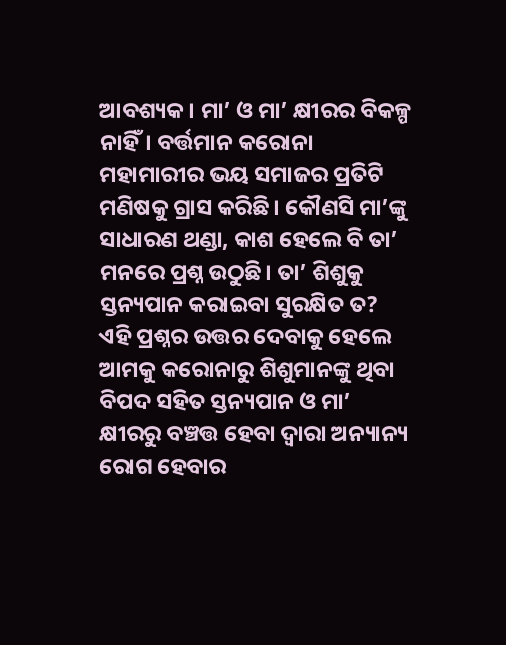ଆବଶ୍ୟକ। ମା’ ଓ ମା’ କ୍ଷୀରର ବିକଳ୍ପ ନାହିଁ। ବର୍ତ୍ତମାନ କରୋନା ମହାମାରୀର ଭୟ ସମାଜର ପ୍ରତିଟି ମଣିଷକୁ ଗ୍ରାସ କରିଛି। କୌଣସି ମା’ଙ୍କୁ ସାଧାରଣ ଥଣ୍ଡା, କାଶ ହେଲେ ବି ତା’ ମନରେ ପ୍ରଶ୍ନ ଉଠୁଛି। ତା’ ଶିଶୁକୁ ସ୍ତନ୍ୟପାନ କରାଇବା ସୁରକ୍ଷିତ ତ? ଏହି ପ୍ରଶ୍ନର ଉତ୍ତର ଦେବାକୁ ହେଲେ ଆମକୁ କରୋନାରୁ ଶିଶୁମାନଙ୍କୁ ଥିବା ବିପଦ ସହିତ ସ୍ତନ୍ୟପାନ ଓ ମା’ କ୍ଷୀରରୁ ବଞ୍ଚତ୍ତ ହେବା ଦ୍ୱାରା ଅନ୍ୟାନ୍ୟ ରୋଗ ହେବାର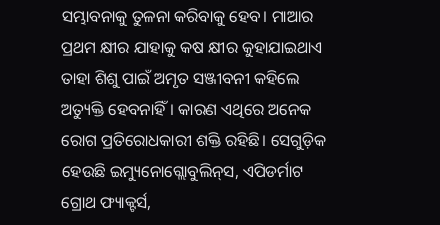ସମ୍ଭାବନାକୁ ତୁଳନା କରିବାକୁ ହେବ। ମାଆର ପ୍ରଥମ କ୍ଷୀର ଯାହାକୁ କଷ କ୍ଷୀର କୁହାଯାଇଥାଏ ତାହା ଶିଶୁ ପାଇଁ ଅମୃତ ସଞ୍ଜୀବନୀ କହିଲେ ଅତ୍ୟୁକ୍ତି ହେବନାହିଁ। କାରଣ ଏଥିରେ ଅନେକ ରୋଗ ପ୍ରତିରୋଧକାରୀ ଶକ୍ତି ରହିଛି। ସେଗୁଡ଼ିକ ହେଉଛି ଇମ୍ୟୁନୋଗ୍ଲୋବୁଲିନ୍‌ସ, ଏପିଡର୍ମାଟ ଗ୍ରୋଥ ଫ୍ୟାକ୍ଟର୍ସ,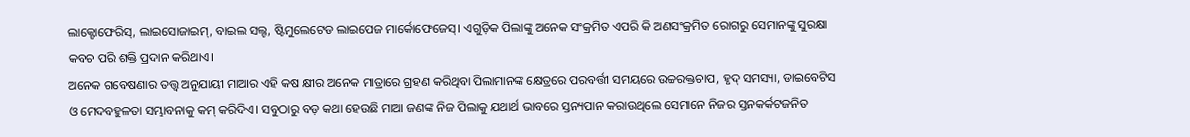ଲାକ୍ଟୋଫେରିସ୍‌, ଲାଇସୋଜାଇମ୍‌, ବାଇଲ ସଲ୍ଟ, ଷ୍ଟିମୁଲେଟେଡ ଲାଇପେଜ ମାର୍କୋଫେଜେସ୍‌। ଏଗୁଡ଼ିକ ପିଲାଙ୍କୁ ଅନେକ ସଂକ୍ରମିତ ଏପରି କି ଅଣସଂକ୍ରମିତ ରୋଗରୁ ସେମାନଙ୍କୁ ସୁରକ୍ଷା କବଚ ପରି ଶକ୍ତି ପ୍ରଦାନ କରିଥାଏ।
ଅନେକ ଗବେଷଣାର ତତ୍ତ୍ୱ ଅନୁଯାୟୀ ମାଆର ଏହି କଷ କ୍ଷୀର ଅନେକ ମାତ୍ରାରେ ଗ୍ରହଣ କରିଥିବା ପିଲାମାନଙ୍କ କ୍ଷେତ୍ରରେ ପରବର୍ତ୍ତୀ ସମୟରେ ଉଚ୍ଚରକ୍ତଚାପ, ହୃଦ୍‌ ସମସ୍ୟା, ଡାଇବେଟିସ ଓ ମେଦବହୁଳତା ସମ୍ଭାବନାକୁ କମ୍‌ କରିଦିଏ। ସବୁଠାରୁ ବଡ଼ କଥା ହେଉଛି ମାଆ ଜଣଙ୍କ ନିଜ ପିଲାକୁ ଯଥାର୍ଥ ଭାବରେ ସ୍ତନ୍ୟପାନ କରାଉଥିଲେ ସେମାନେ ନିଜର ସ୍ତନକର୍କଟଜନିତ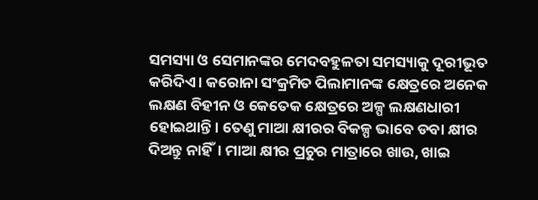ସମସ୍ୟା ଓ ସେମାନଙ୍କର ମେଦବହୁଳତା ସମସ୍ୟାକୁ ଦୂରୀଭୂତ କରିଦିଏ। କରୋନା ସଂକ୍ରମିତ ପିଲାମାନଙ୍କ କ୍ଷେତ୍ରରେ ଅନେକ ଲକ୍ଷଣ ବିହୀନ ଓ କେତେକ କ୍ଷେତ୍ରରେ ଅଳ୍ପ ଲକ୍ଷଣଧାରୀ ହୋଇଥାନ୍ତି। ତେଣୁ ମାଆ କ୍ଷୀରର ବିକଳ୍ପ ଭାବେ ଡବା କ୍ଷୀର ଦିଅନ୍ତୁ ନାହିଁ। ମାଆ କ୍ଷୀର ପ୍ରଚୁର ମାତ୍ରାରେ ଖାଉ, ଖାଇ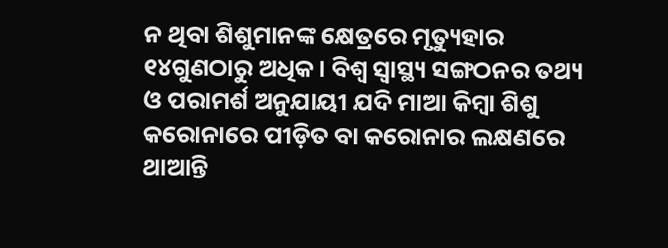ନ ଥିବା ଶିଶୁମାନଙ୍କ କ୍ଷେତ୍ରରେ ମୃତ୍ୟୁହାର ୧୪ଗୁଣଠାରୁ ଅଧିକ। ବିଶ୍ୱ ସ୍ବାସ୍ଥ୍ୟ ସଙ୍ଗଠନର ତଥ୍ୟ ଓ ପରାମର୍ଶ ଅନୁଯାୟୀ ଯଦି ମାଆ କିମ୍ବା ଶିଶୁ କରୋନାରେ ପୀଡ଼ିତ ବା କରୋନାର ଲକ୍ଷଣରେ ଥାଆନ୍ତି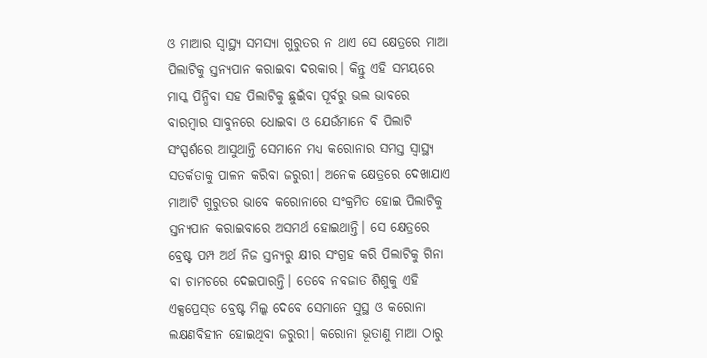ଓ ମାଆର ସ୍ବାସ୍ଥ୍ୟ ସମସ୍ୟା ଗୁରୁତର ନ ଥାଏ ସେ କ୍ଷେତ୍ରରେ ମାଆ ପିଲାଟିକୁ ସ୍ତନ୍ୟପାନ କରାଇବା ଦରକାର। କିନ୍ତୁ ଏହି ସମୟରେ ମାସ୍କ ପିନ୍ଧିବା ସହ ପିଲାଟିକୁ ଛୁଇଁବା ପୂର୍ବରୁ ଭଲ ଭାବରେ ବାରମ୍ବାର ସାବୁନରେ ଧୋଇବା ଓ ଯେଉଁମାନେ ବି ପିଲାଟି ସଂସ୍ପର୍ଶରେ ଆସୁଥାନ୍ତି ସେମାନେ ମଧ୍ୟ କରୋନାର ସମସ୍ତ ସ୍ବାସ୍ଥ୍ୟ ସତର୍କତାକୁ ପାଳନ କରିବା ଜରୁରୀ। ଅନେକ କ୍ଷେତ୍ରରେ ଦେଖାଯାଏ ମାଆଟି ଗୁରୁତର ଭାବେ କରୋନାରେ ସଂକ୍ରମିତ ହୋଇ ପିଲାଟିକୁ ସ୍ତନ୍ୟପାନ କରାଇବାରେ ଅସମର୍ଥ ହୋଇଥାନ୍ତି। ସେ କ୍ଷେତ୍ରରେ ବ୍ରେଷ୍ଟ ପମ୍ପ ଅର୍ଥ ନିଜ ସ୍ତନ୍ୟରୁ କ୍ଷୀର ସଂଗ୍ରହ କରି ପିଲାଟିକୁ ଗିନା ବା ଚାମଚରେ ଦେଇପାରନ୍ତି। ତେବେ ନବଜାତ ଶିଶୁକୁ ଏହି ଏକ୍ସପ୍ରେସ୍‌ଡ ବ୍ରେଷ୍ଟ ମିଲ୍କ ଦେବେ ସେମାନେ ସୁସ୍ଥ ଓ କରୋନା ଲକ୍ଷଣବିହୀନ ହୋଇଥିବା ଜରୁରୀ। କରୋନା ଭୂତାଣୁ ମାଆ ଠାରୁ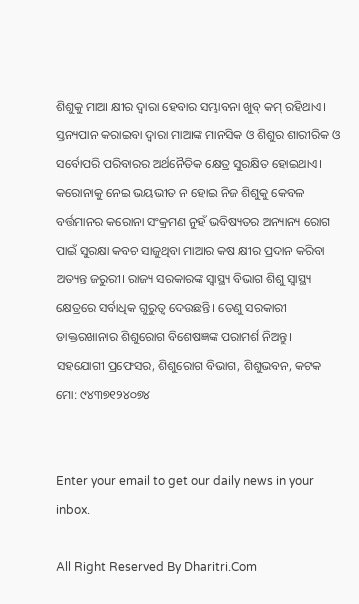ଶିଶୁକୁ ମାଆ କ୍ଷୀର ଦ୍ୱାରା ହେବାର ସମ୍ଭାବନା ଖୁବ୍‌ କମ୍‌ ରହିଥାଏ। ସ୍ତନ୍ୟପାନ କରାଇବା ଦ୍ୱାରା ମାଆଙ୍କ ମାନସିକ ଓ ଶିଶୁର ଶାରୀରିକ ଓ ସର୍ବୋପରି ପରିବାରର ଅର୍ଥନୈତିକ କ୍ଷେତ୍ର ସୁରକ୍ଷିତ ହୋଇଥାଏ। କରୋନାକୁ ନେଇ ଭୟଭୀତ ନ ହୋଇ ନିଜ ଶିଶୁକୁ କେବଳ ବର୍ତ୍ତମାନର କରୋନା ସଂକ୍ରମଣ ନୁହଁ ଭବିଷ୍ୟତର ଅନ୍ୟାନ୍ୟ ରୋଗ ପାଇଁ ସୁରକ୍ଷା କବଚ ସାଜୁଥିବା ମାଆର କଷ କ୍ଷୀର ପ୍ରଦାନ କରିବା ଅତ୍ୟନ୍ତ ଜରୁରୀ। ରାଜ୍ୟ ସରକାରଙ୍କ ସ୍ବାସ୍ଥ୍ୟ ବିଭାଗ ଶିଶୁ ସ୍ବାସ୍ଥ୍ୟ କ୍ଷେତ୍ରରେ ସର୍ବାଧିକ ଗୁରୁତ୍ୱ ଦେଉଛନ୍ତି। ତେଣୁ ସରକାରୀ ଡାକ୍ତରଖାନାର ଶିଶୁରୋଗ ବିଶେଷଜ୍ଞଙ୍କ ପରାମର୍ଶ ନିଅନ୍ତୁ।
ସହଯୋଗୀ ପ୍ରଫେସର, ଶିଶୁରୋଗ ବିଭାଗ, ଶିଶୁଭବନ, କଟକ
ମୋ: ୯୪୩୭୧୨୪୦୭୪


Enter your email to get our daily news in your inbox.

All Right Reserved By Dharitri.Com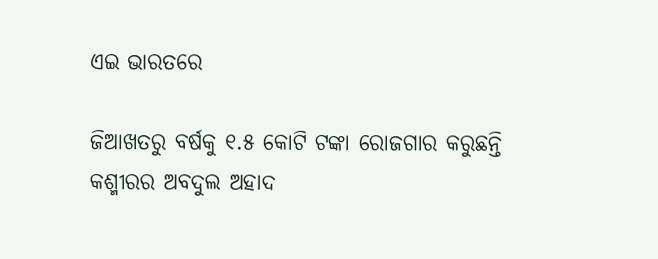ଏଇ ଭାରତରେ

ଜିଆଖତରୁ ବର୍ଷକୁ ୧.୫ କୋଟି ଟଙ୍କା ରୋଜଗାର କରୁଛନ୍ତି କଶ୍ମୀରର ଅବଦୁଲ ଅହାଦ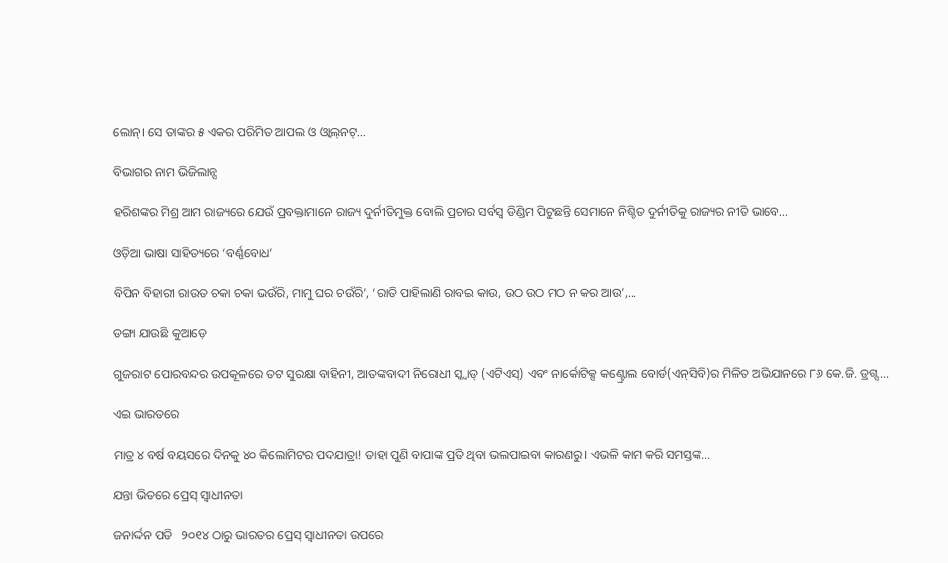ଲୋନ୍‌। ସେ ତାଙ୍କର ୫ ଏକର ପରିମିତ ଆପଲ ଓ ଓ୍ବାଲ୍‌ନଟ୍‌...

ବିଭାଗର ନାମ ଭିଜିଲାନ୍ସ

ହରିଶଙ୍କର ମିଶ୍ର ଆମ ରାଜ୍ୟରେ ଯେଉଁ ପ୍ରବକ୍ତାମାନେ ରାଜ୍ୟ ଦୁର୍ନୀତିମୁକ୍ତ ବୋଲି ପ୍ରଚାର ସର୍ବସ୍ବ ଡିଣ୍ଡିମ ପିଟୁଛନ୍ତି ସେମାନେ ନିଶ୍ଚିତ ଦୁର୍ନୀତିକୁ ରାଜ୍ୟର ନୀତି ଭାବେ...

ଓଡ଼ିଆ ଭାଷା ସାହିତ୍ୟରେ ‘ବର୍ଣ୍ଣବୋଧ’

ବିପିନ ବିହାରୀ ରାଉତ ଚକା ଚକା ଭଉଁରି, ମାମୁ ଘର ଚଉଁରି’, ‘ରାତି ପାହିଲାଣି ରାବଇ କାଉ, ଉଠ ଉଠ ମଠ ନ କର ଆଉ’,...

ଡଙ୍ଗା ଯାଉଛି କୁଆଡ଼େ

ଗୁଜରାଟ ପୋରବନ୍ଦର ଉପକୂଳରେ ତଟ ସୁରକ୍ଷା ବାହିନୀ, ଆତଙ୍କବାଦୀ ନିରୋଧୀ ସ୍କ୍ବାଡ୍‌ (ଏଟିଏସ୍‌) ଏବଂ ନାର୍କୋଟିକ୍ସ କଣ୍ଟ୍ରୋଲ ବୋର୍ଡ(ଏନ୍‌ସିବି)ର ମିଳିତ ଅଭିଯାନରେ ୮୬ କେ.ଜି. ଡ୍ରଗ୍ସ...

ଏଇ ଭାରତରେ

ମାତ୍ର ୪ ବର୍ଷ ବୟସରେ ଦିନକୁ ୪୦ କିଲୋମିଟର ପଦଯାତ୍ରା! ତାହା ପୁଣି ବାପାଙ୍କ ପ୍ରତି ଥିବା ଭଲପାଇବା କାରଣରୁ। ଏଭଳି କାମ କରି ସମସ୍ତଙ୍କ...

ଯନ୍ତା ଭିତରେ ପ୍ରେସ୍‌ ସ୍ବାଧୀନତା

ଜନାର୍ଦ୍ଦନ ପତି   ୨୦୧୪ ଠାରୁ ଭାରତର ପ୍ରେସ୍‌ ସ୍ବାଧୀନତା ଉପରେ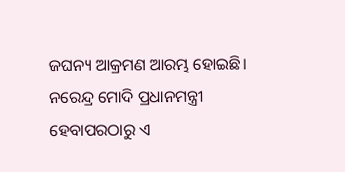ଜଘନ୍ୟ ଆକ୍ରମଣ ଆରମ୍ଭ ହୋଇଛି। ନରେନ୍ଦ୍ର ମୋଦି ପ୍ରଧାନମନ୍ତ୍ରୀ ହେବାପରଠାରୁ ଏ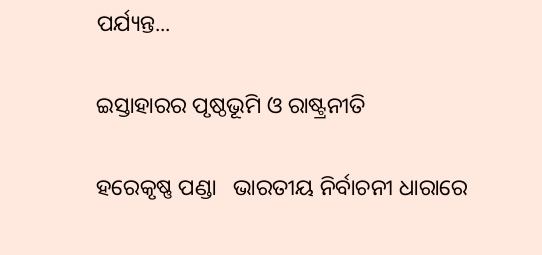ପର୍ଯ୍ୟନ୍ତ...

ଇସ୍ତାହାରର ପୃଷ୍ଠଭୂମି ଓ ରାଷ୍ଟ୍ରନୀତି

ହରେକୃଷ୍ଣ ପଣ୍ଡା   ଭାରତୀୟ ନିର୍ବାଚନୀ ଧାରାରେ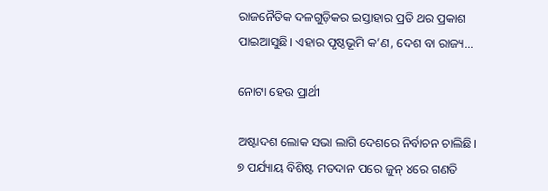ରାଜନୈତିକ ଦଳଗୁଡ଼ିକର ଇସ୍ତାହାର ପ୍ରତି ଥର ପ୍ରକାଶ ପାଇଆସୁଛି। ଏହାର ପୃଷ୍ଠଭୂମି କ’ଣ, ଦେଶ ବା ରାଜ୍ୟ...

ନୋଟା ହେଉ ପ୍ରାର୍ଥୀ

ଅଷ୍ଟାଦଶ ଲୋକ ସଭା ଲାଗି ଦେଶରେ ନିର୍ବାଚନ ଚାଲିଛି। ୭ ପର୍ଯ୍ୟାୟ ବିଶିଷ୍ଟ ମତଦାନ ପରେ ଜୁନ୍‌ ୪ରେ ଗଣତି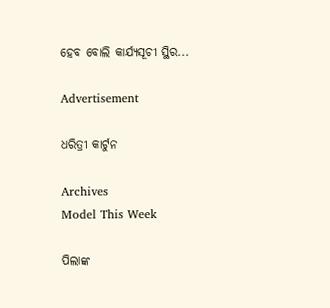ହେବ ବୋଲି କାର୍ଯ୍ୟସୂଚୀ ସ୍ଥିର...

Advertisement

ଧରିତ୍ରୀ କାର୍ଟୁନ

Archives
Model This Week

ପିଲାଙ୍କ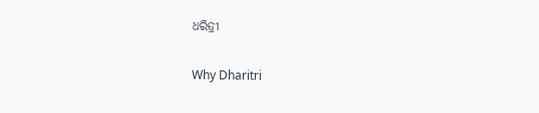ଧରିତ୍ରୀ

Why Dharitri